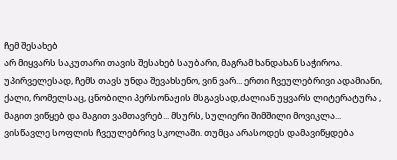ჩემ შესახებ
არ მიყვარს საკუთარი თავის შესახებ საუბარი, მაგრამ ხანდახან საჭიროა. უპირველესად, ჩემს თავს უნდა შევახსენო, ვინ ვარ... ერთი ჩვეულებრივი ადამიანი, ქალი, რომელსაც, ცნობილი პერსონაჟის მსგავსად,ძალიან უყვარს ლიტერატურა , მაგით ვიწყებ და მაგით ვამთავრებ... მსურს, სულიერი შიმშილი მოვიკლა... ვისწავლე სოფლის ჩვეულებრივ სკოლაში. თუმცა არასოდეს დამავიწყდება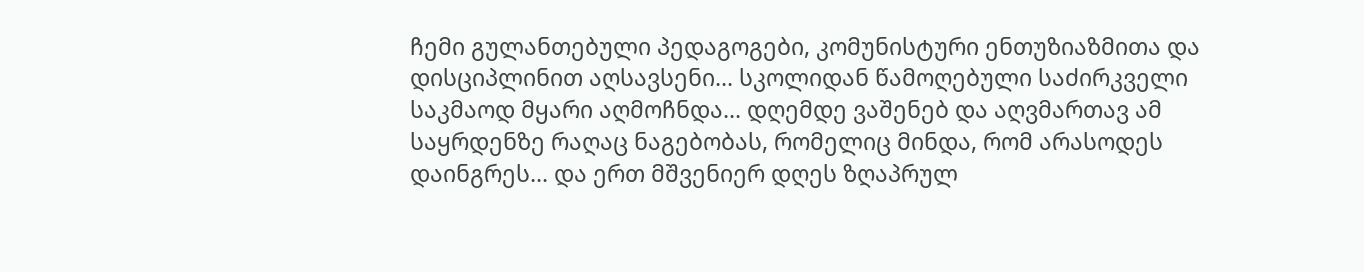ჩემი გულანთებული პედაგოგები, კომუნისტური ენთუზიაზმითა და დისციპლინით აღსავსენი... სკოლიდან წამოღებული საძირკველი საკმაოდ მყარი აღმოჩნდა... დღემდე ვაშენებ და აღვმართავ ამ საყრდენზე რაღაც ნაგებობას, რომელიც მინდა, რომ არასოდეს დაინგრეს... და ერთ მშვენიერ დღეს ზღაპრულ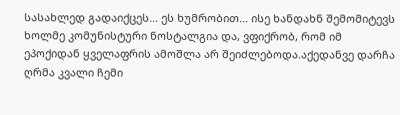სასახლედ გადაიქცეს... ეს ხუმრობით... ისე ხანდახნ შემომიტევს ხოლმე კომუნისტური ნოსტალგია და, ვფიქრობ, რომ იმ ეპოქიდან ყველაფრის ამოშლა არ შეიძლებოდა.აქედანვე დარჩა ღრმა კვალი ჩემი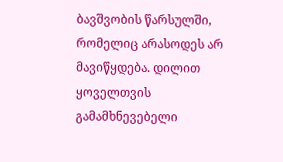ბავშვობის წარსულში, რომელიც არასოდეს არ მავიწყდება. დილით ყოველთვის გამამხნევებელი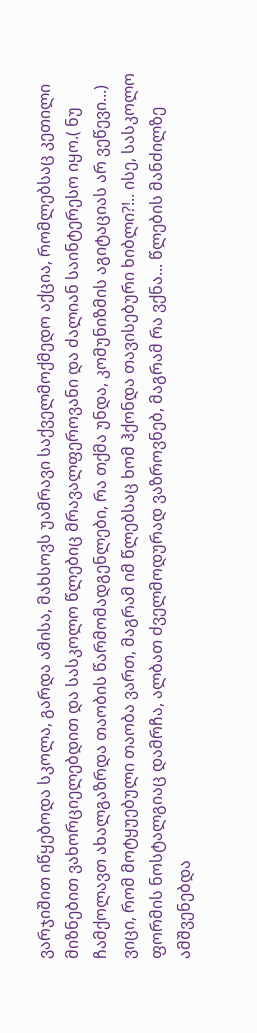ვარჯიშით იწყებოდა სკოლა, გარდა ამისა, მახსოვს უამრავი საქველმოქმედო აქცია, რომლებსაც კეთილი მიზნებით ვახორციელებდით და სასკოლო წლებიც მრავალფეროვანი და ძალიან საინტერესო იყო.( ნუ ჩამქოლავთ ახალგაზრდა თაობის წარმომადგენლები, რა თქმა უნდა, კომუნიზმის აგიტაციას არ ვეწევი...) ვიცი, რომ მოტყუებული თაობა ვართ, მაგრამ იმ წლებსაც ხომ ჰქონდა თავისებური ხიბლი?!.. ისე, სასკოლო ფორმის ნოსტალგიაც დამრჩა, ალბათ ძველმოდურად ვაზროვნებ, მაგრამ რა ვქნა... წლების მანძილზე ამშვენებდა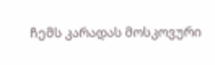ჩემს კარადას მოსკოვური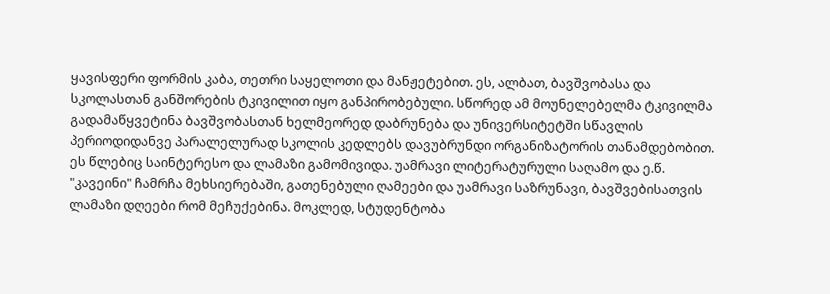ყავისფერი ფორმის კაბა, თეთრი საყელოთი და მანჟეტებით. ეს, ალბათ, ბავშვობასა და სკოლასთან განშორების ტკივილით იყო განპირობებული. სწორედ ამ მოუნელებელმა ტკივილმა გადამაწყვეტინა ბავშვობასთან ხელმეორედ დაბრუნება და უნივერსიტეტში სწავლის პერიოდიდანვე პარალელურად სკოლის კედლებს დავუბრუნდი ორგანიზატორის თანამდებობით. ეს წლებიც საინტერესო და ლამაზი გამომივიდა. უამრავი ლიტერატურული საღამო და ე.წ. "კავეინი" ჩამრჩა მეხსიერებაში, გათენებული ღამეები და უამრავი საზრუნავი, ბავშვებისათვის ლამაზი დღეები რომ მეჩუქებინა. მოკლედ, სტუდენტობა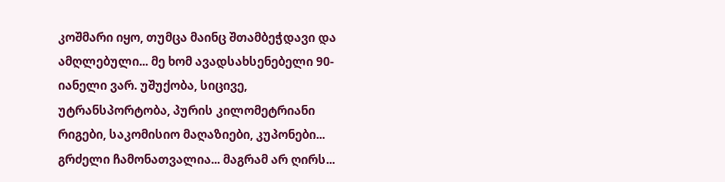კოშმარი იყო, თუმცა მაინც შთამბეჭდავი და ამღლებული... მე ხომ ავადსახსენებელი 90-იანელი ვარ. უშუქობა, სიცივე, უტრანსპორტობა, პურის კილომეტრიანი რიგები, საკომისიო მაღაზიები, კუპონები... გრძელი ჩამონათვალია... მაგრამ არ ღირს...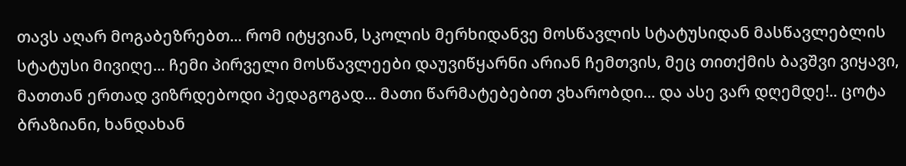თავს აღარ მოგაბეზრებთ... რომ იტყვიან, სკოლის მერხიდანვე მოსწავლის სტატუსიდან მასწავლებლის სტატუსი მივიღე... ჩემი პირველი მოსწავლეები დაუვიწყარნი არიან ჩემთვის, მეც თითქმის ბავშვი ვიყავი, მათთან ერთად ვიზრდებოდი პედაგოგად... მათი წარმატებებით ვხარობდი... და ასე ვარ დღემდე!.. ცოტა ბრაზიანი, ხანდახან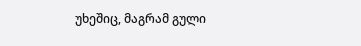უხეშიც, მაგრამ გული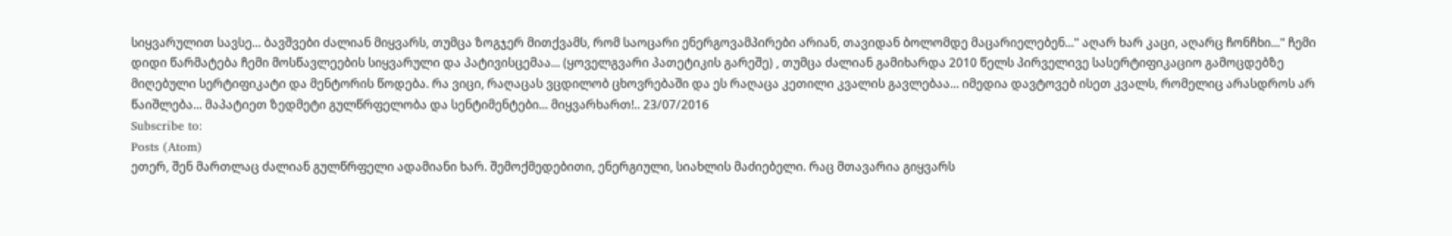სიყვარულით სავსე... ბავშვები ძალიან მიყვარს, თუმცა ზოგჯერ მითქვამს, რომ საოცარი ენერგოვამპირები არიან, თავიდან ბოლომდე მაცარიელებენ..." აღარ ხარ კაცი, აღარც ჩონჩხი..." ჩემი დიდი წარმატება ჩემი მოსწავლეების სიყვარული და პატივისცემაა... (ყოველგვარი პათეტიკის გარეშე) , თუმცა ძალიან გამიხარდა 2010 წელს პირველივე სასერტიფიკაციო გამოცდებზე მიღებული სერტიფიკატი და მენტორის წოდება. რა ვიცი, რაღაცას ვცდილობ ცხოვრებაში და ეს რაღაცა კეთილი კვალის გავლებაა... იმედია დავტოვებ ისეთ კვალს, რომელიც არასდროს არ წაიშლება... მაპატიეთ ზედმეტი გულწრფელობა და სენტიმენტები... მიყვარხართ!.. 23/07/2016
Subscribe to:
Posts (Atom)
ეთერ, შენ მართლაც ძალიან გულწრფელი ადამიანი ხარ. შემოქმედებითი, ენერგიული, სიახლის მაძიებელი. რაც მთავარია გიყვარს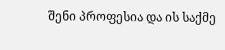შენი პროფესია და ის საქმე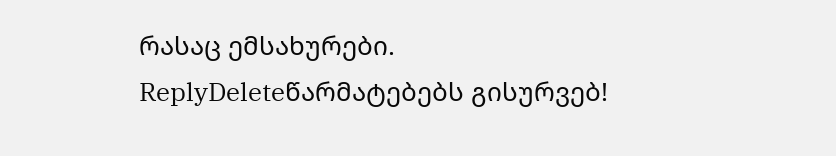რასაც ემსახურები.
ReplyDeleteწარმატებებს გისურვებ!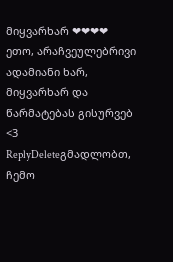მიყვარხარ ❤❤❤❤
ეთო, არაჩვეულებრივი ადამიანი ხარ, მიყვარხარ და წარმატებას გისურვებ <3
ReplyDeleteგმადლობთ, ჩემო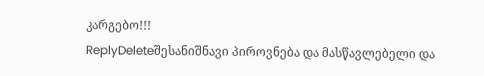კარგებო!!!
ReplyDeleteშესანიშნავი პიროვნება და მასწავლებელი და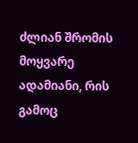ძლიან შრომის მოყვარე ადამიანი, რის გამოც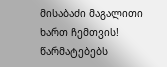მისაბაძი მაგალითი ხართ ჩემთვის! წარმატებებს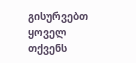გისურვებთ ყოველ თქვენს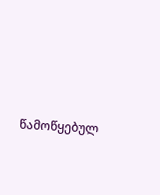წამოწყებულ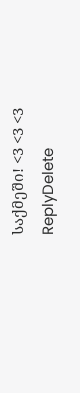საქმეში! <3 <3 <3
ReplyDelete